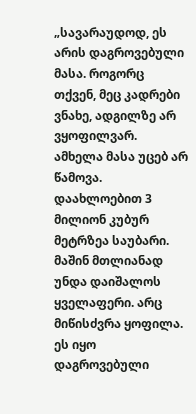„სავარაუდოდ, ეს არის დაგროვებული მასა. როგორც თქვენ, მეც კადრები ვნახე, ადგილზე არ ვყოფილვარ. ამხელა მასა უცებ არ წამოვა. დაახლოებით 3 მილიონ კუბურ მეტრზეა საუბარი. მაშინ მთლიანად უნდა დაიშალოს ყველაფერი. არც მიწისძვრა ყოფილა. ეს იყო დაგროვებული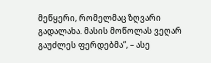მეწყერი, რომელმაც ზღვარი გადალახა. მასის მოწოლას ვეღარ გაუძლეს ფერდებმა“, – ასე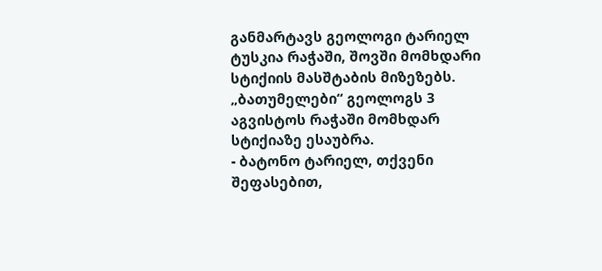განმარტავს გეოლოგი ტარიელ ტუსკია რაჭაში, შოვში მომხდარი სტიქიის მასშტაბის მიზეზებს.
„ბათუმელები“ გეოლოგს 3 აგვისტოს რაჭაში მომხდარ სტიქიაზე ესაუბრა.
- ბატონო ტარიელ, თქვენი შეფასებით,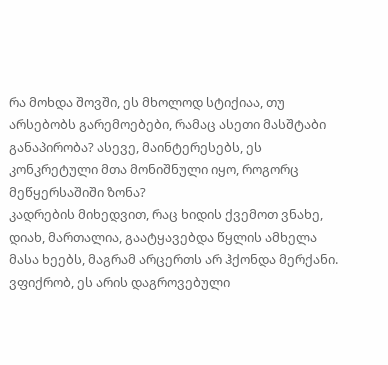რა მოხდა შოვში, ეს მხოლოდ სტიქიაა, თუ არსებობს გარემოებები, რამაც ასეთი მასშტაბი განაპირობა? ასევე, მაინტერესებს, ეს კონკრეტული მთა მონიშნული იყო, როგორც მეწყერსაშიში ზონა?
კადრების მიხედვით, რაც ხიდის ქვემოთ ვნახე, დიახ, მართალია, გაატყავებდა წყლის ამხელა მასა ხეებს, მაგრამ არცერთს არ ჰქონდა მერქანი. ვფიქრობ, ეს არის დაგროვებული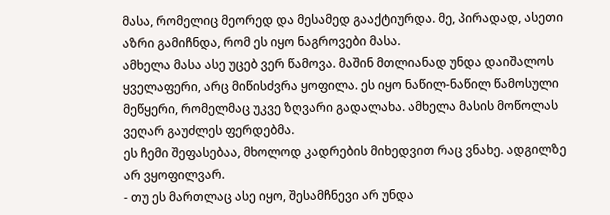მასა, რომელიც მეორედ და მესამედ გააქტიურდა. მე, პირადად, ასეთი აზრი გამიჩნდა, რომ ეს იყო ნაგროვები მასა.
ამხელა მასა ასე უცებ ვერ წამოვა. მაშინ მთლიანად უნდა დაიშალოს ყველაფერი, არც მიწისძვრა ყოფილა. ეს იყო ნაწილ-ნაწილ წამოსული მეწყერი, რომელმაც უკვე ზღვარი გადალახა. ამხელა მასის მოწოლას ვეღარ გაუძლეს ფერდებმა.
ეს ჩემი შეფასებაა, მხოლოდ კადრების მიხედვით რაც ვნახე. ადგილზე არ ვყოფილვარ.
- თუ ეს მართლაც ასე იყო, შესამჩნევი არ უნდა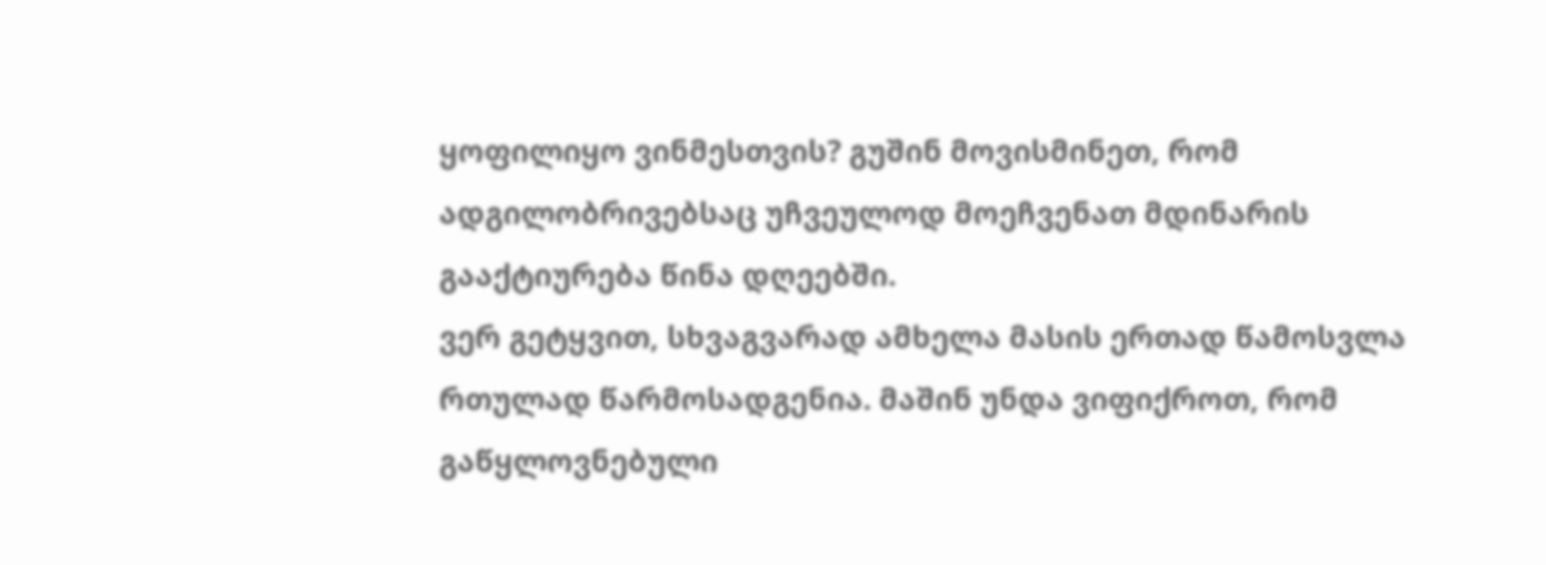ყოფილიყო ვინმესთვის? გუშინ მოვისმინეთ, რომ ადგილობრივებსაც უჩვეულოდ მოეჩვენათ მდინარის გააქტიურება წინა დღეებში.
ვერ გეტყვით, სხვაგვარად ამხელა მასის ერთად წამოსვლა რთულად წარმოსადგენია. მაშინ უნდა ვიფიქროთ, რომ გაწყლოვნებული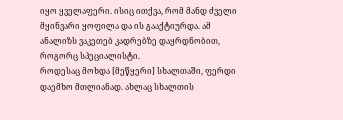იყო ყველაფერი. ისიც ითქვა, რომ მანდ ძველი მყინვარი ყოფილა და ის გააქტიურდა. ამ ანალიზს ვაკეთებ კადრებზე დაყრდნობით, როგორც სპეციალისტი.
როდესაც მოხდა [მეწყერი] სხალთაში, ფერდი დაემხო მთლიანად. ახლაც სხალთის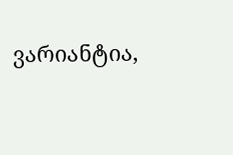ვარიანტია,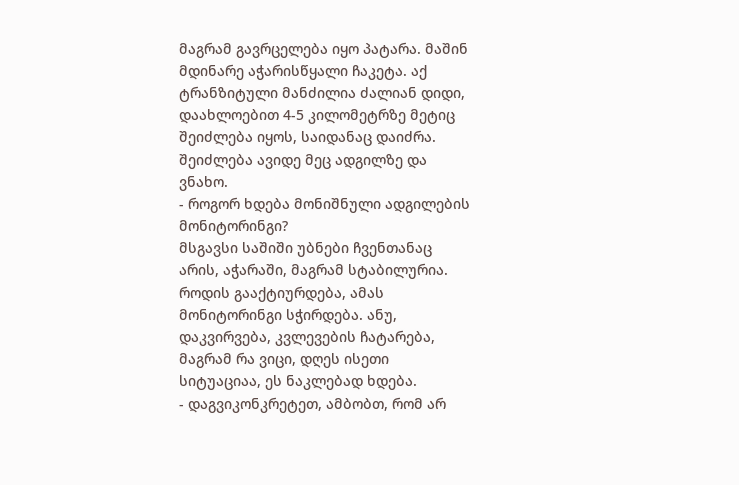მაგრამ გავრცელება იყო პატარა. მაშინ მდინარე აჭარისწყალი ჩაკეტა. აქ ტრანზიტული მანძილია ძალიან დიდი, დაახლოებით 4-5 კილომეტრზე მეტიც შეიძლება იყოს, საიდანაც დაიძრა. შეიძლება ავიდე მეც ადგილზე და ვნახო.
- როგორ ხდება მონიშნული ადგილების მონიტორინგი?
მსგავსი საშიში უბნები ჩვენთანაც არის, აჭარაში, მაგრამ სტაბილურია. როდის გააქტიურდება, ამას მონიტორინგი სჭირდება. ანუ, დაკვირვება, კვლევების ჩატარება, მაგრამ რა ვიცი, დღეს ისეთი სიტუაციაა, ეს ნაკლებად ხდება.
- დაგვიკონკრეტეთ, ამბობთ, რომ არ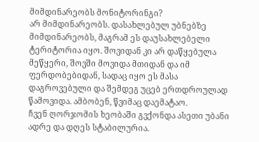მიმდინარეობს მონიტორინგი?
არ მიმდინარეობს. დასახლებულ უბნებზე მიმდინარეობს, მაგრამ ეს დაუსახლებელი ტერიტორია იყო. შოვიდან კი არ დაწყებულა მეწყერი, შოვში მოვიდა მთიდან და იმ ფერდობებიდან, სადაც იყო ეს მასა დაგროვებული და შემდეგ უცებ ერთდროულად წამოვიდა. ამბობენ, წვიმაც დაემატაო.
ჩვენ ღორჯომის ხეობაში გვქონდა ასეთი უბანი ადრე და დღეს სტაბილურია.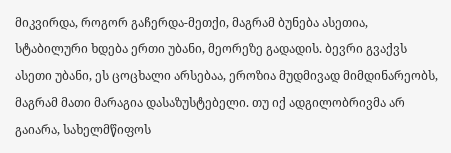მიკვირდა, როგორ გაჩერდა-მეთქი, მაგრამ ბუნება ასეთია, სტაბილური ხდება ერთი უბანი, მეორეზე გადადის. ბევრი გვაქვს ასეთი უბანი, ეს ცოცხალი არსებაა, ეროზია მუდმივად მიმდინარეობს, მაგრამ მათი მარაგია დასაზუსტებელი. თუ იქ ადგილობრივმა არ გაიარა, სახელმწიფოს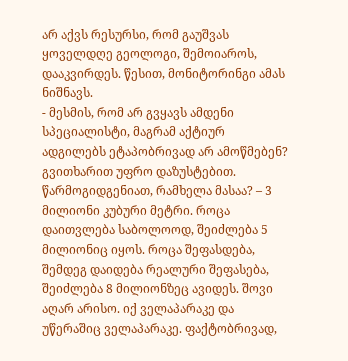არ აქვს რესურსი, რომ გაუშვას ყოველდღე გეოლოგი, შემოიაროს, დააკვირდეს. წესით, მონიტორინგი ამას ნიშნავს.
- მესმის, რომ არ გვყავს ამდენი სპეციალისტი, მაგრამ აქტიურ ადგილებს ეტაპობრივად არ ამოწმებენ? გვითხარით უფრო დაზუსტებით.
წარმოგიდგენიათ, რამხელა მასაა? – 3 მილიონი კუბური მეტრი. როცა დაითვლება საბოლოოდ, შეიძლება 5 მილიონიც იყოს. როცა შეფასდება, შემდეგ დაიდება რეალური შეფასება, შეიძლება 8 მილიონზეც ავიდეს. შოვი აღარ არისო. იქ ველაპარაკე და უწერაშიც ველაპარაკე. ფაქტობრივად,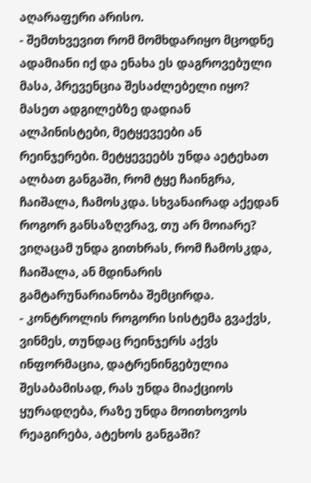აღარაფერი არისო.
- შემთხვევით რომ მომხდარიყო მცოდნე ადამიანი იქ და ენახა ეს დაგროვებული მასა, პრევენცია შესაძლებელი იყო?
მასეთ ადგილებზე დადიან ალპინისტები, მეტყევეები ან რეინჯერები. მეტყევეებს უნდა აეტეხათ ალბათ განგაში, რომ ტყე ჩაინგრა, ჩაიშალა, ჩამოსკდა. სხვანაირად აქედან როგორ განსაზღვრავ, თუ არ მოიარე? ვიღაცამ უნდა გითხრას, რომ ჩამოსკდა, ჩაიშალა, ან მდინარის გამტარუნარიანობა შემცირდა.
- კონტროლის როგორი სისტემა გვაქვს, ვინმეს, თუნდაც რეინჯერს აქვს ინფორმაცია, დატრენინგებულია შესაბამისად, რას უნდა მიაქციოს ყურადღება, რაზე უნდა მოითხოვოს რეაგირება, ატეხოს განგაში?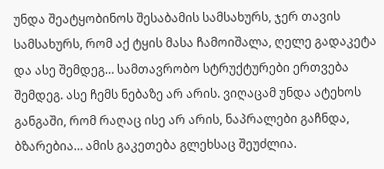უნდა შეატყობინოს შესაბამის სამსახურს, ჯერ თავის სამსახურს, რომ აქ ტყის მასა ჩამოიშალა, ღელე გადაკეტა და ასე შემდეგ… სამთავრობო სტრუქტურები ერთვება შემდეგ. ასე ჩემს ნებაზე არ არის. ვიღაცამ უნდა ატეხოს განგაში, რომ რაღაც ისე არ არის, ნაპრალები გაჩნდა, ბზარებია… ამის გაკეთება გლეხსაც შეუძლია.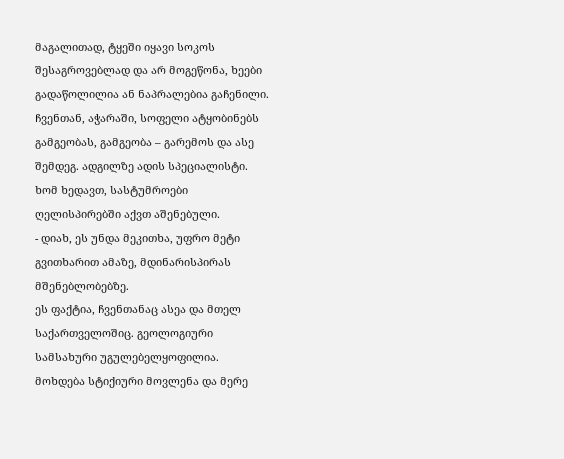მაგალითად, ტყეში იყავი სოკოს შესაგროვებლად და არ მოგეწონა, ხეები გადაწოლილია ან ნაპრალებია გაჩენილი. ჩვენთან, აჭარაში, სოფელი ატყობინებს გამგეობას, გამგეობა – გარემოს და ასე შემდეგ. ადგილზე ადის სპეციალისტი. ხომ ხედავთ, სასტუმროები ღელისპირებში აქვთ აშენებული.
- დიახ, ეს უნდა მეკითხა, უფრო მეტი გვითხარით ამაზე, მდინარისპირას მშენებლობებზე.
ეს ფაქტია, ჩვენთანაც ასეა და მთელ საქართველოშიც. გეოლოგიური სამსახური უგულებელყოფილია. მოხდება სტიქიური მოვლენა და მერე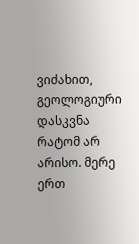ვიძახით, გეოლოგიური დასკვნა რატომ არ არისო. მერე ერთ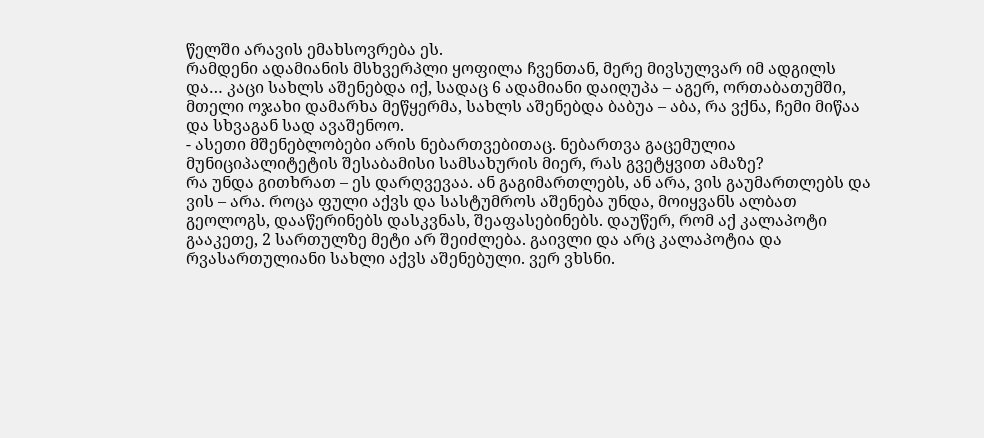წელში არავის ემახსოვრება ეს.
რამდენი ადამიანის მსხვერპლი ყოფილა ჩვენთან, მერე მივსულვარ იმ ადგილს და… კაცი სახლს აშენებდა იქ, სადაც 6 ადამიანი დაიღუპა – აგერ, ორთაბათუმში, მთელი ოჯახი დამარხა მეწყერმა, სახლს აშენებდა ბაბუა – აბა, რა ვქნა, ჩემი მიწაა და სხვაგან სად ავაშენოო.
- ასეთი მშენებლობები არის ნებართვებითაც. ნებართვა გაცემულია მუნიციპალიტეტის შესაბამისი სამსახურის მიერ, რას გვეტყვით ამაზე?
რა უნდა გითხრათ – ეს დარღვევაა. ან გაგიმართლებს, ან არა, ვის გაუმართლებს და ვის – არა. როცა ფული აქვს და სასტუმროს აშენება უნდა, მოიყვანს ალბათ გეოლოგს, დააწერინებს დასკვნას, შეაფასებინებს. დაუწერ, რომ აქ კალაპოტი გააკეთე, 2 სართულზე მეტი არ შეიძლება. გაივლი და არც კალაპოტია და რვასართულიანი სახლი აქვს აშენებული. ვერ ვხსნი.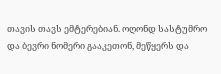თავის თავს ემტერებიან. ოღონდ სასტუმრო და ბევრი ნომერი გააკეთონ, მეწყერს და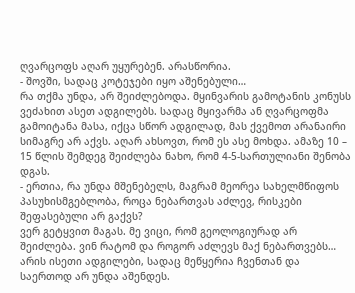ღვარცოფს აღარ უყურებენ. არასწორია.
- შოვში, სადაც კოტეჯები იყო აშენებული…
რა თქმა უნდა, არ შეიძლებოდა. მყინვარის გამოტანის კონუსს ვეძახით ასეთ ადგილებს. სადაც მყივარმა ან ღვარცოფმა გამოიტანა მასა, იქცა სწორ ადგილად, მას ქვემოთ არანაირი სიმაგრე არ აქვს. აღარ ახსოვთ, რომ ეს ასე მოხდა. ამაზე 10 – 15 წლის შემდეგ შეიძლება ნახო, რომ 4-5-სართულიანი შენობა დგას.
- ერთია, რა უნდა მშენებელს, მაგრამ მეორეა სახელმწიფოს პასუხისმგებლობა, როცა ნებართვას აძლევ, რისკები შეფასებული არ გაქვს?
ვერ გეტყვით მაგას. მე ვიცი, რომ გეოლოგიურად არ შეიძლება. ვინ რატომ და როგორ აძლევს მაქ ნებართვებს…
არის ისეთი ადგილები, სადაც მეწყერია ჩვენთან და საერთოდ არ უნდა აშენდეს.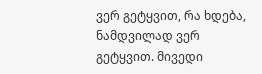ვერ გეტყვით, რა ხდება, ნამდვილად ვერ გეტყვით. მივედი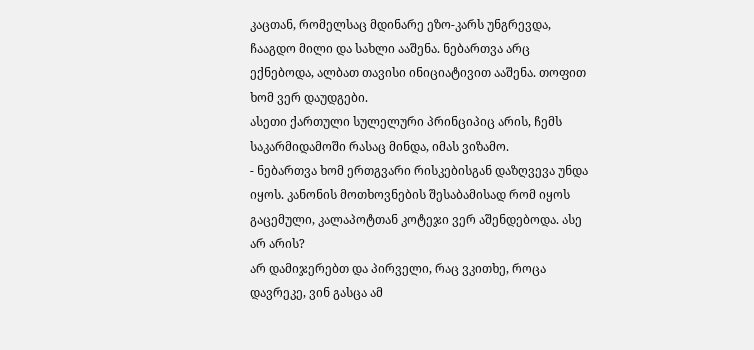კაცთან, რომელსაც მდინარე ეზო-კარს უნგრევდა, ჩააგდო მილი და სახლი ააშენა. ნებართვა არც ექნებოდა, ალბათ თავისი ინიციატივით ააშენა. თოფით ხომ ვერ დაუდგები.
ასეთი ქართული სულელური პრინციპიც არის, ჩემს საკარმიდამოში რასაც მინდა, იმას ვიზამო.
- ნებართვა ხომ ერთგვარი რისკებისგან დაზღვევა უნდა იყოს. კანონის მოთხოვნების შესაბამისად რომ იყოს გაცემული, კალაპოტთან კოტეჯი ვერ აშენდებოდა. ასე არ არის?
არ დამიჯერებთ და პირველი, რაც ვკითხე, როცა დავრეკე, ვინ გასცა ამ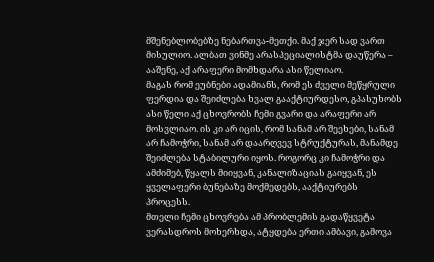მშენებლობებზე ნებართვა-მეთქი. მაქ ჯერ სად ვართ მისულიო. ალბათ ვინმე არასპეციალისტმა დაუწერა – ააშენე, აქ არაფერი მომხდარა ასი წელიაო.
მაგას რომ ეუბნები ადამიანს, რომ ეს ძველი მეწყრული ფერდია და შეიძლება ხვალ გააქტიურდესო, გპასუხობს ასი წელი აქ ცხოვრობს ჩემი გვარი და არაფერი არ მოსვლიაო. ის კი არ იცის, რომ სანამ არ შეეხები, სანამ არ ჩამოჭრი, სანამ არ დაარღვევ სტრუქტურას, მანამდე შეიძლება სტაბილური იყოს. როგორც კი ჩამოჭრი და ამძიმებ, წყალს მიიყვან, კანალიზაციას გაიყვან, ეს ყველაფერი ბუნებაზე მოქმედებს, ააქტიურებს პროცესს.
მთელი ჩემი ცხოვრება ამ პრობლემის გადაწყვეტა ვერასდროს მოხერხდა, ატყდება ერთი ამბავი, გამოვა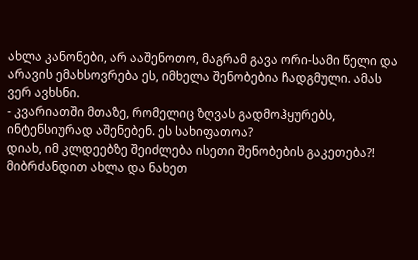ახლა კანონები, არ ააშენოთო, მაგრამ გავა ორი-სამი წელი და არავის ემახსოვრება ეს, იმხელა შენობებია ჩადგმული. ამას ვერ ავხსნი.
- კვარიათში მთაზე, რომელიც ზღვას გადმოჰყურებს, ინტენსიურად აშენებენ. ეს სახიფათოა?
დიახ, იმ კლდეებზე შეიძლება ისეთი შენობების გაკეთება?! მიბრძანდით ახლა და ნახეთ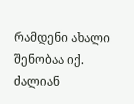რამდენი ახალი შენობაა იქ.
ძალიან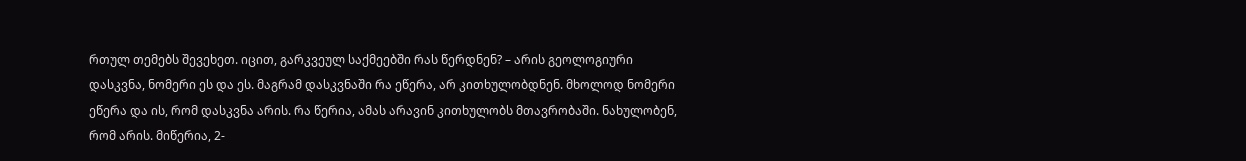რთულ თემებს შევეხეთ. იცით, გარკვეულ საქმეებში რას წერდნენ? – არის გეოლოგიური დასკვნა, ნომერი ეს და ეს. მაგრამ დასკვნაში რა ეწერა, არ კითხულობდნენ. მხოლოდ ნომერი ეწერა და ის, რომ დასკვნა არის. რა წერია, ამას არავინ კითხულობს მთავრობაში. ნახულობენ, რომ არის. მიწერია, 2-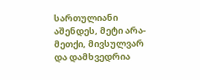სართულიანი აშენდეს, მეტი არა-მეთქი, მივსულვარ და დამხვედრია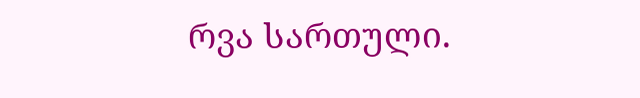რვა სართული.